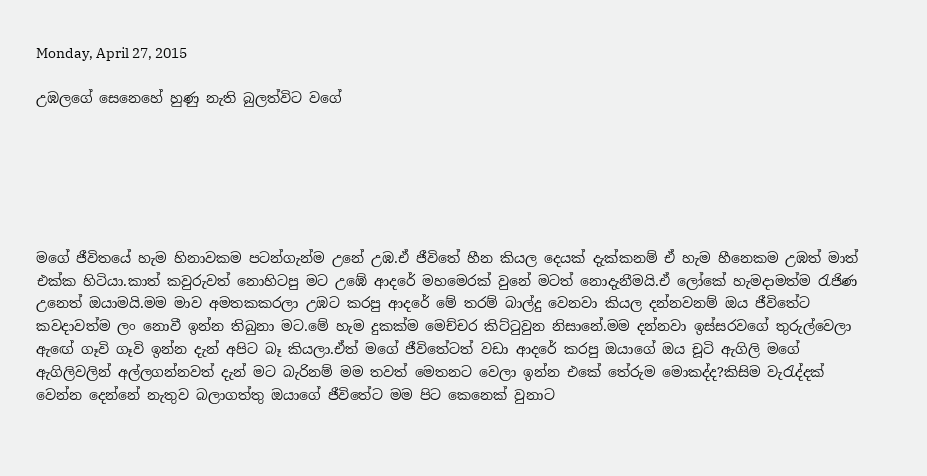Monday, April 27, 2015

උඹලගේ සෙනෙහේ හුණු නැති බුලත්විට වගේ






මගේ ජීවිතයේ හැම හිනාවකම පටන්ගැන්ම උනේ උඹ.ඒ ජීවිතේ හීන කියල දෙයක් දැක්කනම් ඒ හැම හීනෙකම උඹත් මාත් එක්ක හිටියා.කාත් කවුරුවත් නොහිටපු මට උඹේ ආදරේ මහමෙරක් වුනේ මටත් නොදැනීමයි.ඒ ලෝකේ හැමදාමත්ම රැජිණ උනෙත් ඔයාමයි.මම මාව අමතකකරලා උඹට කරපු ආදරේ මේ තරම් බාල්දු වෙනවා කියල දන්නවනම් ඔය ජීවිතේට කවදාවත්ම ලං නොවී ඉන්න තිබුනා මට.මේ හැම දුකක්ම මෙච්චර කිට්ටුවුන නිසානේ.මම දන්නවා ඉස්සරවගේ තුරුල්වෙලා ඇඟේ ගෑවි ගෑවි ඉන්න දැන් අපිට බෑ කියලා.ඒත් මගේ ජීවිතේටත් වඩා ආදරේ කරපු ඔයාගේ ඔය චූටි ඇගිලි මගේ ඇගිලිවලින් අල්ලගන්නවත් දැන් මට බැරිනම් මම තවත් මෙතනට වෙලා ඉන්න එකේ තේරුම මොකද්ද?කිසිම වැරැද්දක් වෙන්න දෙන්නේ නැතුව බලාගත්තු ඔයාගේ ජීවිතේට මම පිට කෙනෙක් වුනාට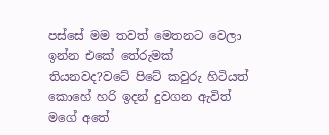පස්සේ මම තවත් මෙතනට වෙලා ඉන්න එකේ තේරුමක් තියනවද?වටේ පිටේ කවුරු හිටියත් කොහේ හරි ඉදන් දුවගන ඇවිත් මගේ අතේ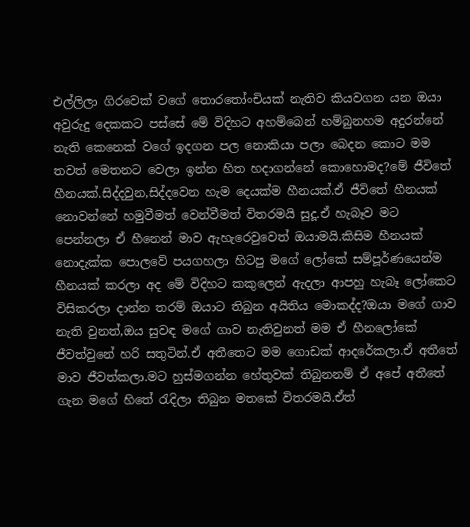එල්ලිලා ගිරවෙක් වගේ තොරතෝංචියක් නැතිව කියවගන යන ඔයා අවුරුදු දෙකකට පස්සේ මේ විදිහට අහම්බෙන් හම්බුනහම අදුරන්නේ නැති කෙනෙක් වගේ ඉදගන පල නොකියා පලා බෙදන කොට මම තවත් මෙතනට වෙලා ඉන්න හිත හදාගන්නේ කොහොමද?මේ ජීවිතේ හීනයක්.සිද්දවුන,සිද්දවෙන හැම දෙයක්ම හීනයක්.ඒ ජීවිතේ හීනයක් නොවන්නේ හමුවීමත් වෙන්වීමත් විතරමයි සුදූ.ඒ හැබෑව මට පෙන්නලා ඒ හීනෙන් මාව ඇහැරෙවුවෙත් ඔයාමයි.කිසිම හීනයක් නොදැක්ක පොලවේ පයගහලා හිටපු මගේ ලෝකේ සම්පූර්ණයෙන්ම හීනයක් කරලා අද මේ විදිහට කකුලෙන් ඇදලා ආපහු හැබෑ ලෝකෙට විසිකරලා දාන්න තරම් ඔයාට තිබුන අයිතිය මොකද්ද?ඔයා මගේ ගාව නැති වුනත්,ඔය සුවඳ මගේ ගාව නැතිවුනත් මම ඒ හීනලෝකේ ජීවත්වුනේ හරි සතුටින්.ඒ අතීතෙට මම ගොඩක් ආදරේකලා.ඒ අතීතේ මාව ජීවත්කලා.මට හුස්මගන්න හේතුවක් තිබුනනම් ඒ අපේ අතීතේ ගැන මගේ හිතේ රැදිලා තිබුන මතකේ විතරමයි.ඒත්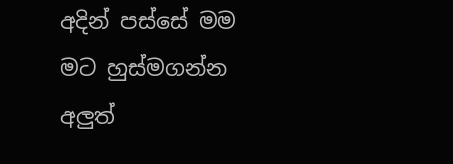අදින් පස්සේ මම මට හුස්මගන්න අලුත්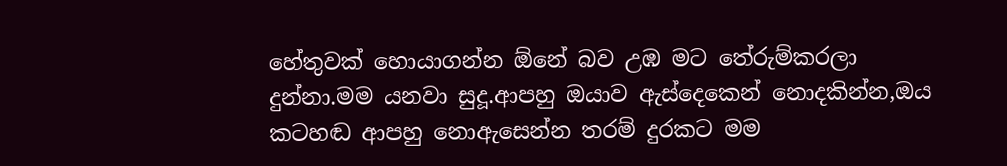හේතුවක් හොයාගන්න ඕනේ බව උඹ මට තේරුම්කරලා දුන්නා.මම යනවා සුදූ.ආපහු ඔයාව ඇස්දෙකෙන් නොදකින්න,ඔය කටහඬ ආපහු නොඇසෙන්න තරම් දුරකට මම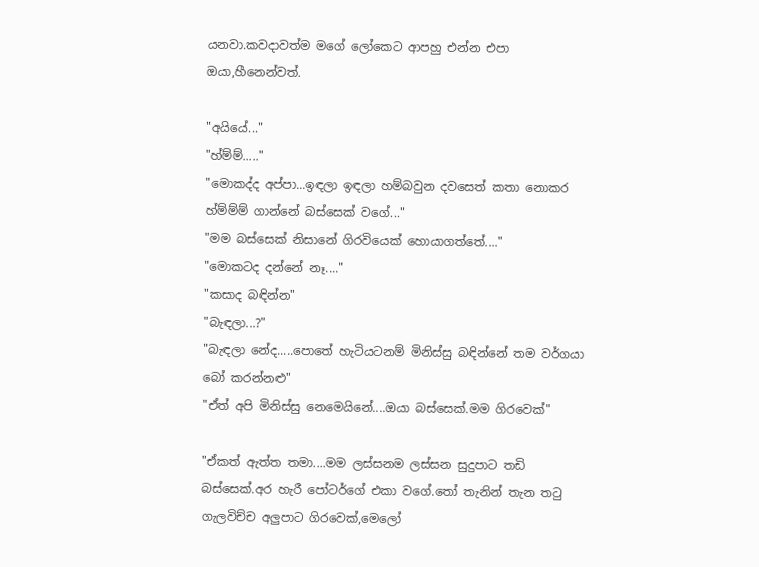යනවා.කවදාවත්ම මගේ ලෝකෙට ආපහු එන්න එපා ඔයා,හීනෙන්වත්.

"අයියේ..."
"හ්ම්ම්....."
"මොකද්ද අප්පා...ඉඳලා ඉඳලා හම්බවුන දවසෙත් කතා නොකර හ්ම්ම්ම් ගාන්නේ බස්සෙක් වගේ..."
"මම බස්සෙක් නිසානේ ගිරවියෙක් හොයාගත්තේ...."
"මොකටද දන්නේ නෑ...."
"කසාද බඳින්න"
"බැඳලා...?"
"බැඳලා නේද.....පොතේ හැටියටනම් මිනිස්සු බඳින්නේ තම වර්ගයා බෝ කරන්නළු"
"ඒත් අපි මිනිස්සු නෙමෙයිනේ....ඔයා බස්සෙක්.මම ගිරවෙක්"

"ඒකත් ඇත්ත තමා....මම ලස්සනම ලස්සන සුදුපාට තඩි බස්සෙක්.අර හැරී පෝටර්ගේ එකා වගේ.තෝ තැනින් තැන තටු ගැලවිච්ච අලුපාට ගිරවෙක්,මෙලෝ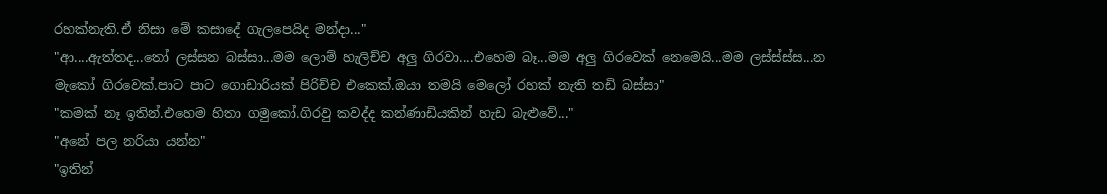රහක්නැති.ඒ නිසා මේ කසාදේ ගැලපෙයිද මන්දා..."
"ආ....ඇත්තද...තෝ ලස්සන බස්සා...මම ලොම් හැලිච්ච අලු ගිරවා....එහෙම බෑ...මම අලු ගිරවෙක් නෙමෙයි...මම ලස්ස්ස්ස...න මැකෝ ගිරවෙක්.පාට පාට ගොඩාරියක් පිරිච්ච එකෙක්.ඔයා තමයි මෙලෝ රහක් නැති තඩි බස්සා"
"කමක් නෑ ඉතින්.එහෙම හිතා ගමුකෝ.ගිරවු කවද්ද කන්ණාඩියකින් හැඩ බැළුවේ..."
"අනේ පල නරියා යන්න"
"ඉතින්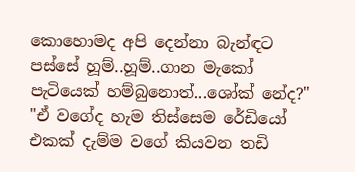කොහොමද අපි දෙන්නා බැන්ඳට පස්සේ හූම්..හූම්..ගාන මැකෝ පැටියෙක් හම්බුනොත්...ශෝක් නේද?"
"ඒ වගේද හැම තිස්සෙම රේඩියෝ එකක් දැම්ම වගේ කියවන තඩි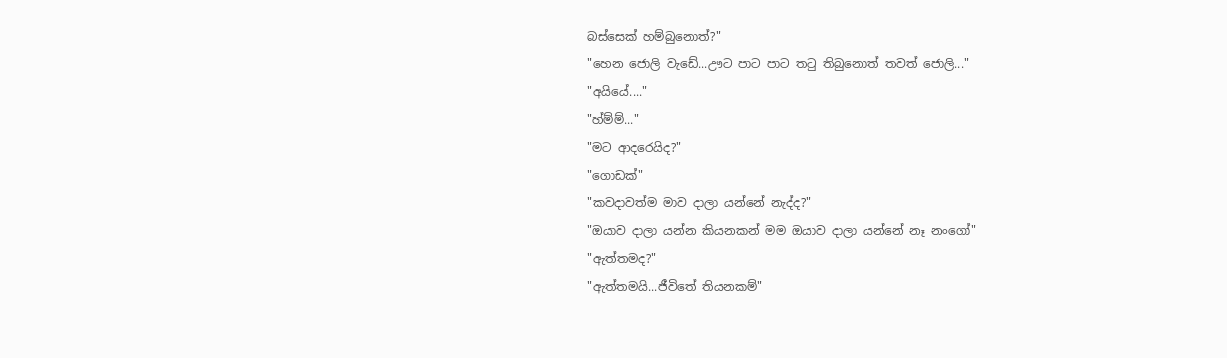බස්සෙක් හම්බුනොත්?"
"හෙන ජොලි වැඩේ...ඌට පාට පාට තටු තිබුනොත් තවත් ජොලි..."
"අයියේ...."
"හ්ම්ම්..."
"මට ආදරෙයිද?"
"ගොඩක්"
"කවදාවත්ම මාව දාලා යන්නේ නැද්ද?"
"ඔයාව දාලා යන්න කියනකන් මම ඔයාව දාලා යන්නේ නෑ නංගෝ"
"ඇත්තමද?"
"ඇත්තමයි...ජීවිතේ තියනකම්"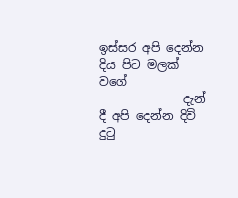ඉස්සර අපි දෙන්න දිය පිට මලක්                 වගේ
              දැන් දී අපි දෙන්න දිවි දුටු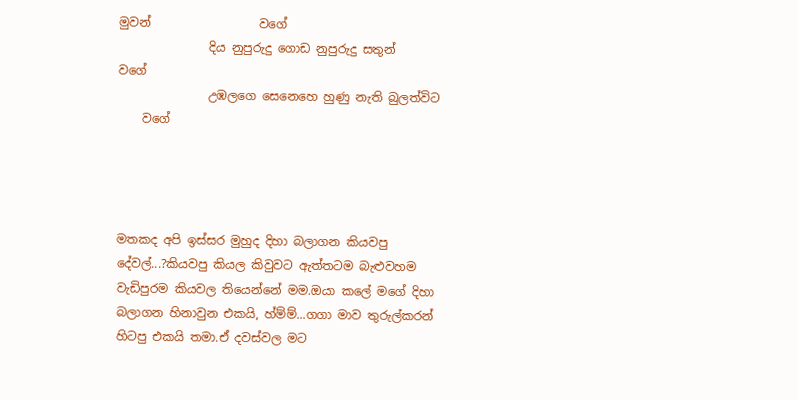මුවන්                  වගේ
               දිය නුපුරුදු ගොඩ නුපුරුදු සතුන්                 වගේ
               උඹලගෙ සෙනෙහෙ හුණු නැති බුලත්විට
    වගේ




මතකද අපි ඉස්සර මුහුද දිහා බලාගන කියවපු දේවල්...?කියවපු කියල කිවුවට ඇත්තටම බැළුවහම වැඩිපුරම කියවල තියෙන්නේ මම.ඔයා කලේ මගේ දිහා බලාගන හිනාවුන එකයි, හ්ම්ම්...ගගා මාව තුරුල්කරන් හිටපු එකයි තමා.ඒ දවස්වල මට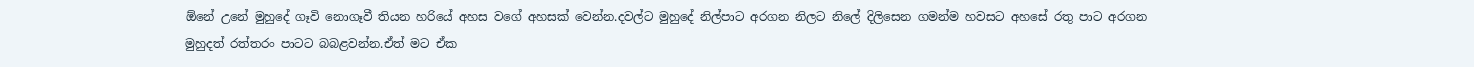ඕනේ උනේ මුහුදේ ගෑවි නොගෑවී තියන හරියේ අහස වගේ අහසක් වෙන්න.දවල්ට මුහුදේ නිල්පාට අරගන නිලට නිලේ දිලිසෙන ගමන්ම හවසට අහසේ රතු පාට අරගන මුහුදත් රත්තරං පාටට බබළවන්න.ඒත් මට ඒක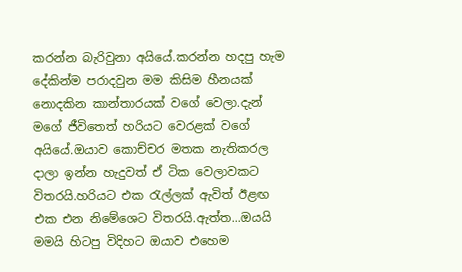කරන්න බැරිවුනා අයියේ.කරන්න හදපු හැම දේකින්ම පරාදවුන මම කිසිම හීනයක් නොදකින කාන්තාරයක් වගේ වෙලා.දැන් මගේ ජීවිතෙත් හරියට වෙරළක් වගේ අයියේ.ඔයාව කොච්චර මතක නැතිකරල දාලා ඉන්න හැදුවත් ඒ ටික වෙලාවකට විතරයි.හරියට එක රැල්ලක් ඇවිත් ඊළඟ එක එන නිමේශෙට විතරයි.ඇත්ත...ඔයයි මමයි හිටපු විදිහට ඔයාව එහෙම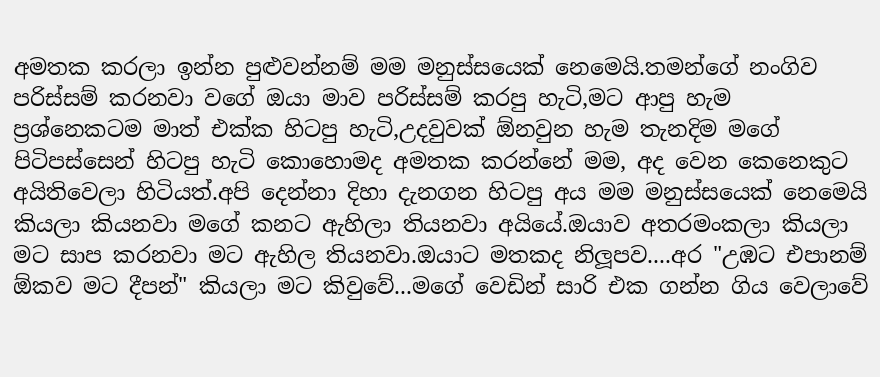අමතක කරලා ඉන්න පුළුවන්නම් මම මනුස්සයෙක් නෙමෙයි.තමන්ගේ නංගිව පරිස්සම් කරනවා වගේ ඔයා මාව පරිස්සම් කරපු හැටි,මට ආපු හැම ප්‍රශ්නෙකටම මාත් එක්ක හිටපු හැටි,උදවුවක් ඕනවුන හැම තැනදිම මගේ පිටිපස්සෙන් හිටපු හැටි කොහොමද අමතක කරන්නේ මම, අද වෙන කෙනෙකුට අයිතිවෙලා හිටියත්.අපි දෙන්නා දිහා දැනගන හිටපු අය මම මනුස්සයෙක් නෙමෙයි කියලා කියනවා මගේ කනට ඇහිලා තියනවා අයියේ.ඔයාව අතරමංකලා කියලා මට සාප කරනවා මට ඇහිල තියනවා.ඔයාට මතකද නිලූපව....අර "උඹට එපානම් ඕකව මට දීපන්" කියලා මට කිවුවේ...මගේ වෙඩින් සාරි එක ගන්න ගිය වෙලාවේ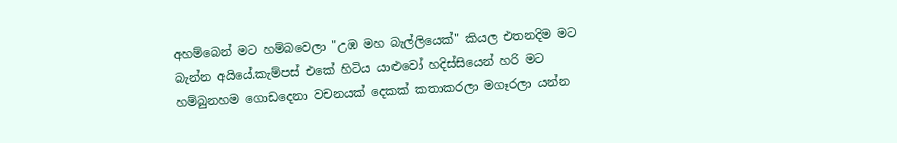අහම්බෙන් මට හම්බවෙලා "උඹ මහ බැල්ලියෙක්" කියල එතනදිම මට බැන්න අයියේ.කැම්පස් එකේ හිටිය යාළුවෝ හදිස්සියෙන් හරි මට හම්බුනහම ගොඩදෙනා වචනයක් දෙකක් කතාකරලා මගෑරලා යන්න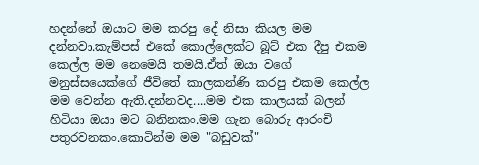හදන්නේ ඔයාට මම කරපු දේ නිසා කියල මම දන්නවා.කැම්පස් එකේ කොල්ලෙක්ට බූට් එක දීපු එකම කෙල්ල මම නෙමෙයි තමයි.ඒත් ඔයා වගේ මනුස්සයෙක්ගේ ජීවිතේ කාලකන්ණි කරපු එකම කෙල්ල මම වෙන්න ඇති.දන්නවද....මම එක කාලයක් බලන් හිටියා ඔයා මට බනිනකං.මම ගැන බොරු ආරංචි පතුරවනකං.කොටින්ම මම "බඩුවක්"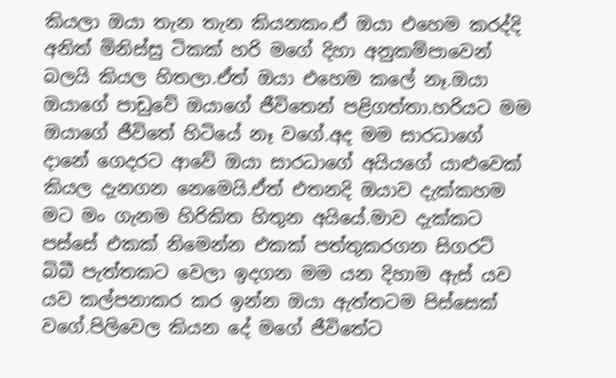කියලා ඔයා තැන තැන කියනකං.ඒ ඔයා එහෙම කරද්දි අනිත් මිනිස්සු ටිකක් හරි මගේ දිහා අනුකම්පාවෙන් බලයි කියල හිතලා.ඒත් ඔයා එහෙම කලේ නෑ.ඔයා ඔයාගේ පාඩුවේ ඔයාගේ ජීවිතෙන් පළිගත්තා.හරියට මම ඔයාගේ ජීවිතේ හිටියේ නෑ වගේ.අද මම සාරධාගේ දානේ ගෙදරට ආවේ ඔයා සාරධාගේ අයියගේ යාළුවෙක් කියල දැනගන නෙමෙයි.ඒත් එතනදි ඔයාව දැක්කහම මට මං ගැනම හිරිකිත හිතුන අයියේ.මාව දැක්කට පස්සේ එකක් නිමෙන්න එකක් පත්තුකරගන සිගරට් බිබී පැත්තකට වෙලා ඉදගන මම යන දිහාම ඇස් යව යව කල්පනාකර කර ඉන්න ඔයා ඇත්තටම පිස්සෙක් වගේ.පිලිවෙල කියන දේ මගේ ජීවිතේට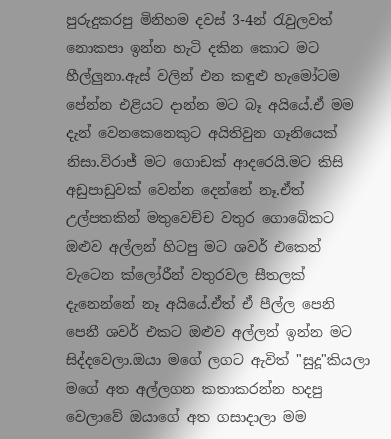පුරුදුකරපු මිනිහම දවස් 3-4න් රැවුලවත් නොකපා ඉන්න හැටි දකින කොට මට හීල්ලුනා.ඇස් වලින් එන කඳුළු හැමෝටම පේන්න එළියට දාන්න මට බෑ අයියේ.ඒ මම දැන් වෙනකෙනෙකුට අයිතිවුන ගෑනියෙක් නිසා.විරාජ් මට ගොඩක් ආදරෙයි.මට කිසි අඩුපාඩුවක් වෙන්න දෙන්නේ නෑ.ඒත් උල්පතකින් මතුවෙච්ච වතුර ගොබේකට ඔළුව අල්ලන් හිටපු මට ශවර් එකෙන් වැටෙන ක්ලෝරීන් වතුරවල සීතලක් දැනෙන්නේ නෑ අයියේ.ඒත් ඒ පීල්ල පෙනි පෙනී ශවර් එකට ඔළුව අල්ලන් ඉන්න මට සිද්දවෙලා.ඔයා මගේ ලගට ඇවිත් "සුදූ"කියලා මගේ අත අල්ලගන කතාකරන්න හදපු වෙලාවේ ඔයාගේ අත ගසාදාලා මම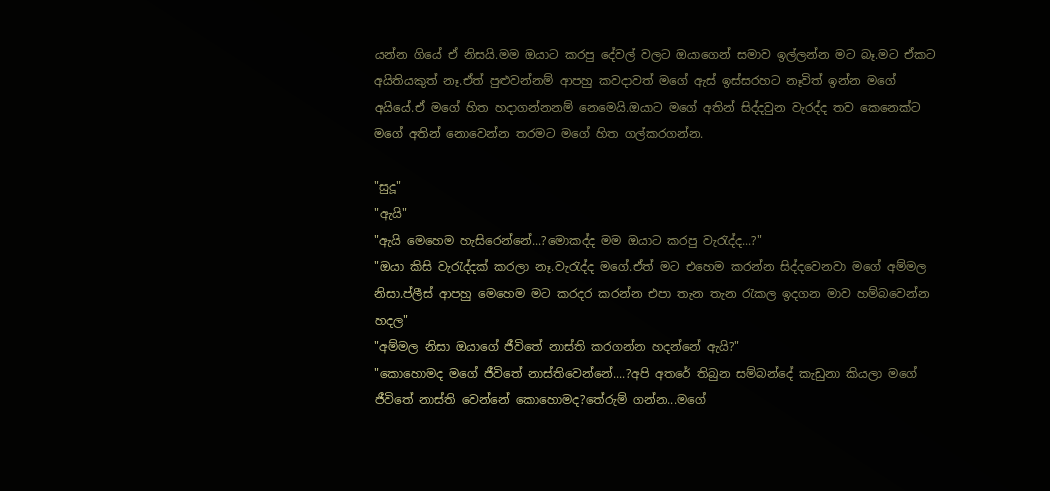යන්න ගියේ ඒ නිසයි.මම ඔයාට කරපු දේවල් වලට ඔයාගෙන් සමාව ඉල්ලන්න මට බෑ.මට ඒකට අයිතියකුත් නෑ.ඒත් පුළුවන්නම් ආපහු කවදාවත් මගේ ඇස් ඉස්සරහට නෑවිත් ඉන්න මගේ අයියේ.ඒ මගේ හිත හදාගන්නනම් නෙමෙයි.ඔයාට මගේ අතින් සිද්දවුන වැරද්ද තව කෙනෙක්ට මගේ අතින් නොවෙන්න තරමට මගේ හිත ගල්කරගන්න.

"සුදූ"
"ඇයි"
"ඇයි මෙහෙම හැසිරෙන්නේ...?මොකද්ද මම ඔයාට කරපු වැරැද්ද...?"
"ඔයා කිසි වැරැද්දක් කරලා නෑ.වැරැද්ද මගේ.ඒත් මට එහෙම කරන්න සිද්දවෙනවා මගේ අම්මල නිසා.ප්ලීස් ආපහු මෙහෙම මට කරදර කරන්න එපා තැන තැන රැකල ඉදගන මාව හම්බවෙන්න හදල"
"අම්මල නිසා ඔයාගේ ජීවිතේ නාස්ති කරගන්න හදන්නේ ඇයි?"
"කොහොමද මගේ ජීවිතේ නාස්තිවෙන්නේ....?අපි අතරේ තිබුන සම්බන්දේ කැඩුනා කියලා මගේ ජීවිතේ නාස්ති වෙන්නේ කොහොමද?තේරුම් ගන්න...මගේ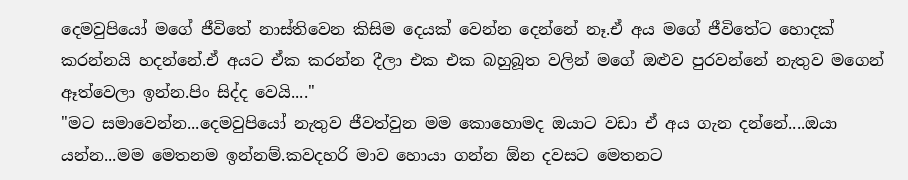දෙමවුපියෝ මගේ ජීවිතේ නාස්තිවෙන කිසිම දෙයක් වෙන්න දෙන්නේ නෑ.ඒ අය මගේ ජීවිතේට හොදක් කරන්නයි හදන්නේ.ඒ අයට ඒක කරන්න දීලා එක එක බහුබූත වලින් මගේ ඔළුව පුරවන්නේ නැතුව මගෙන් ඈත්වෙලා ඉන්න.පිං සිද්ද වෙයි...."
"මට සමාවෙන්න...දෙමවුපියෝ නැතුව ජීවත්වුන මම කොහොමද ඔයාට වඩා ඒ අය ගැන දන්නේ....ඔයා යන්න...මම මෙතනම ඉන්නම්.කවදහරි මාව හොයා ගන්න ඕන දවසට මෙතනට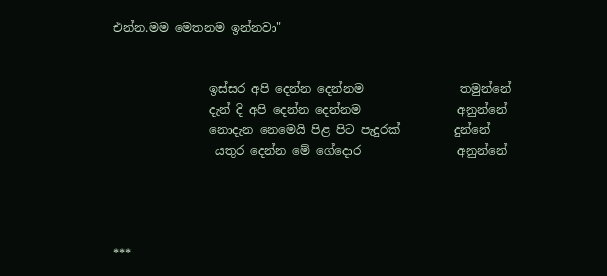එන්න.මම මෙතනම ඉන්නවා"


                ඉස්සර අපි දෙන්න දෙන්නම                තමුන්නේ
                දැන් දි අපි දෙන්න දෙන්නම                අනුන්නේ
                නොදැන නෙමෙයි පිළ පිට පැදුරක්         දුන්නේ
                 යතුර දෙන්න මේ ගේදොර                අනුන්නේ




***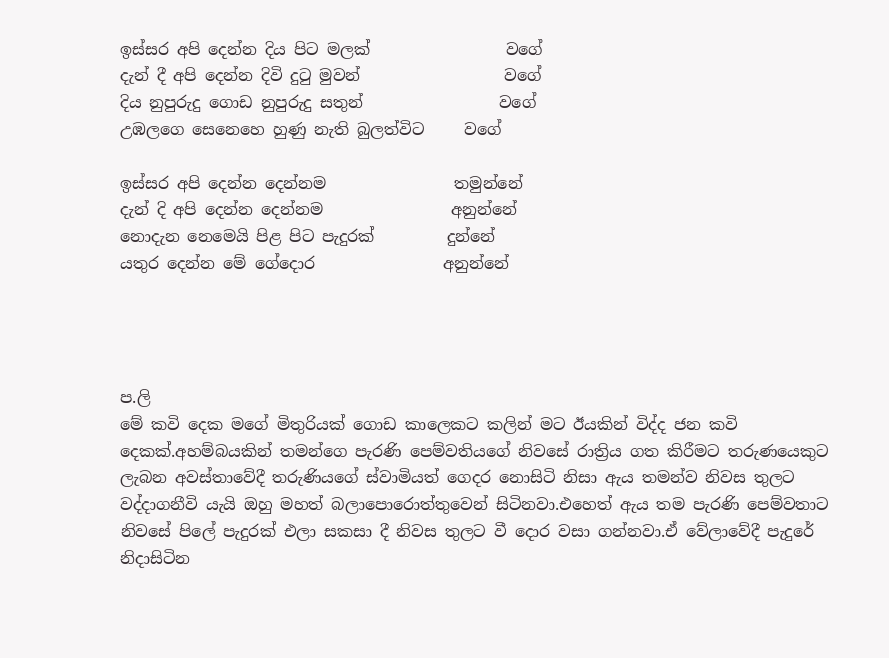ඉස්සර අපි දෙන්න දිය පිට මලක්                 වගේ
දැන් දී අපි දෙන්න දිවි දුටු මුවන්                  වගේ
දිය නුපුරුදු ගොඩ නුපුරුදු සතුන්                 වගේ
උඹලගෙ සෙනෙහෙ හුණු නැති බුලත්විට     වගේ

ඉස්සර අපි දෙන්න දෙන්නම                තමුන්නේ
දැන් දි අපි දෙන්න දෙන්නම                අනුන්නේ
නොදැන නෙමෙයි පිළ පිට පැදුරක්         දුන්නේ
යතුර දෙන්න මේ ගේදොර                අනුන්නේ




ප.ලි
මේ කවි දෙක මගේ මිතුරියක් ගොඩ කාලෙකට කලින් මට ඊයකින් විද්ද ජන කවි දෙකක්.අහම්බයකින් තමන්ගෙ පැරණි පෙම්වතියගේ නිවසේ රාත්‍රිය ගත කිරීමට තරුණයෙකුට ලැබන අවස්තාවේදී තරුණියගේ ස්වාමියත් ගෙදර නොසිටි නිසා ඇය තමන්ව නිවස තුලට වද්දාගනීවි යැයි ඔහු මහත් බලාපොරොත්තුවෙන් සිටිනවා.එහෙත් ඇය තම පැරණි පෙම්වතාට නිවසේ පිලේ පැදුරක් එලා සකසා දී නිවස තුලට වී දොර වසා ගන්නවා.ඒ වේලාවේදී පැදුරේ නිදාසිටින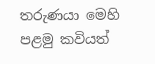තරුණයා මෙහි පළමු කවියත්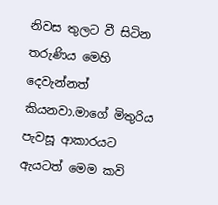නිවස තුලට වී සිටින තරුණිය මෙහි දෙවැන්නත් කියනවා.මාගේ මිතුරිය පැවසූ ආකාරයට ඇයටත් මෙම කවි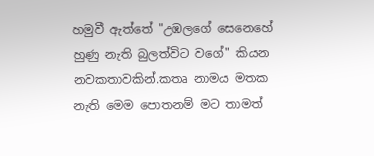හමුවී ඇත්තේ "උඹලගේ සෙනෙහේ හුණු නැති බුලත්විට වගේ" කියන නවකතාවකින්.කතෘ නාමය මතක නැති මෙම පොතනම් මට තාමත්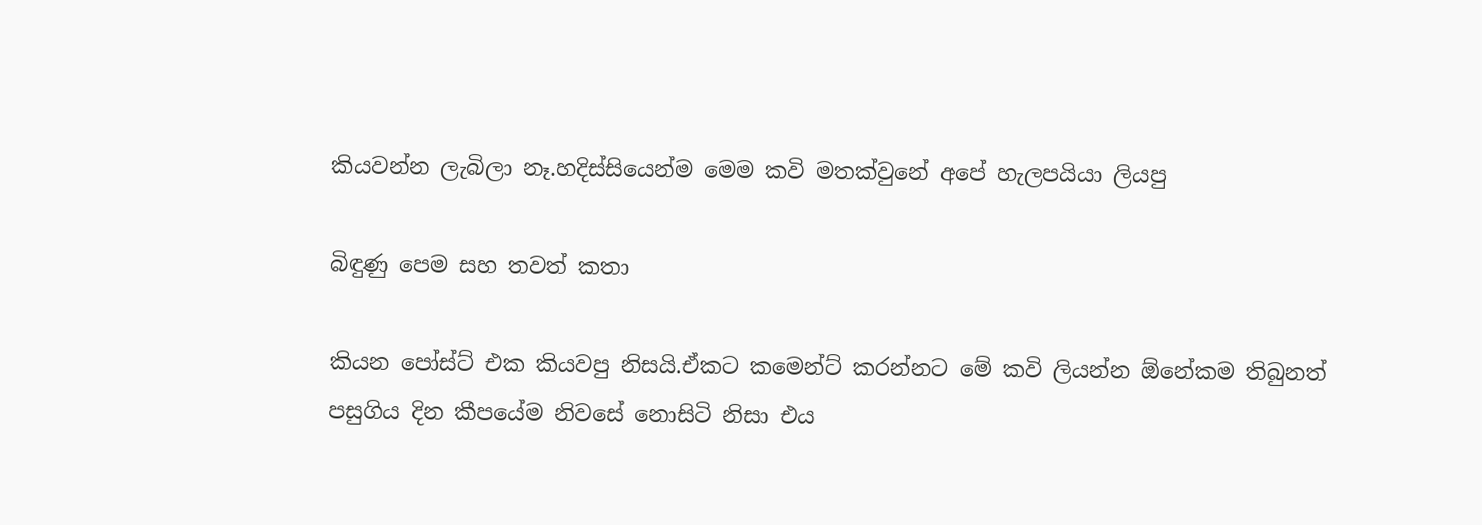කියවන්න ලැබිලා නෑ.හදිස්සියෙන්ම මෙම කවි මතක්වුනේ අපේ හැලපයියා ලියපු

බිඳුණු පෙම සහ තවත් කතා

කියන පෝස්ට් එක කියවපු නිසයි.ඒකට කමෙන්ට් කරන්නට මේ කවි ලියන්න ඕනේකම තිබුනත් පසුගිය දින කීපයේම නිවසේ නොසිටි නිසා එය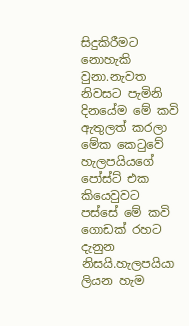සිදුකිරීමට නොහැකි වුනා.නැවත නිවසට පැමිනි දිනයේම මේ කවි ඇතුලත් කරලා මේක කෙටුවේ හැලපයියගේ පෝස්ට් එක කියෙවුවට පස්සේ මේ කවි ගොඩක් රහට දැනුන නිසයි.හැලපයියා ලියන හැම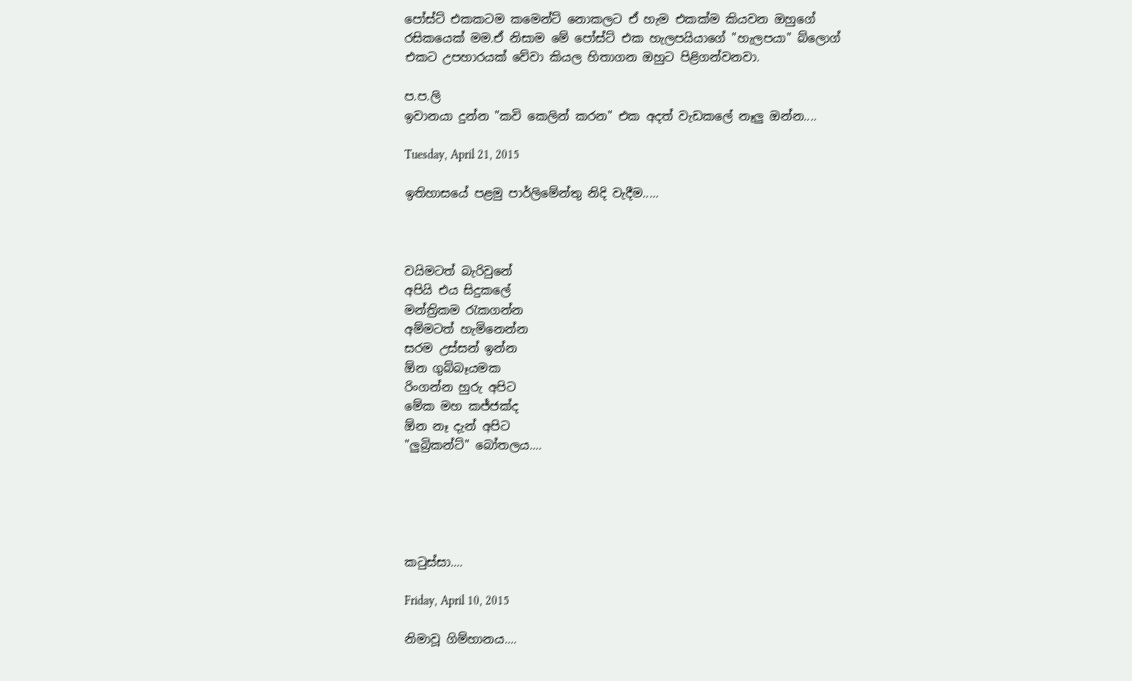පෝස්ට් එකකටම කමෙන්ට් නොකලට ඒ හැම එකක්ම කියවන ඔහුගේ රසිකයෙක් මම.ඒ නිසාම මේ පෝස්ට් එක හැලපයියාගේ "හැලපයා" බ්ලොග් එකට උපහාරයක් වේවා කියල හිතාගන ඔහුට පිළිගන්වනවා.

ප.ප.ලි
ඉවානයා දුන්න "කවි කෙලින් කරන" එක අදත් වැඩකලේ නෑලු ඔන්න....

Tuesday, April 21, 2015

ඉතිහාසයේ පළමු පාර්ලිමේන්තු නිදි වැදීම.....



වයිමටත් බැරිවුනේ
අපියි එය සිදුකලේ
මන්ත්‍රිකම රැකගන්න
අම්මටත් හැමිනෙන්න
සරම උස්සන් ඉන්න
ඕන ගුබ්බෑයමක
රිංගන්න හුරු අපිට
මේක මහ කජ්ජක්ද
ඕන නෑ දැන් අපිට
"ලුබ්‍රිකන්ට්" බෝතලය....





කටුස්සා....

Friday, April 10, 2015

නිමාවූ ගිම්හානය....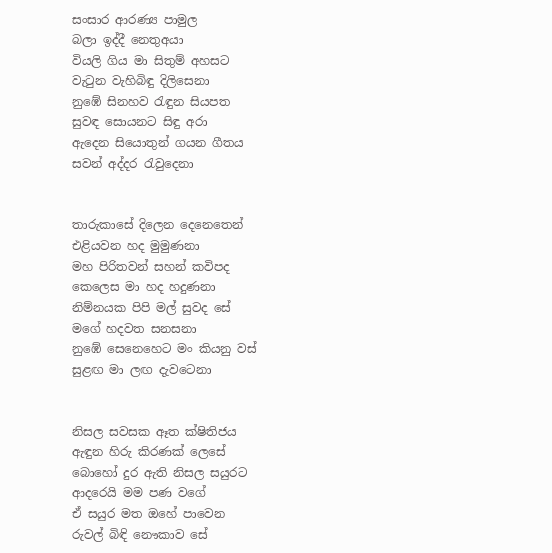සංසාර ආරණ්‍ය පාමුල
බලා ඉද්දී නෙතුඅයා
වියලි ගිය මා සිතුම් අහසට
වැටුන වැහිබිඳු දිලිසෙනා
නුඹේ සිනහව රැඳුන සියපත
සුවඳ සොයනට සිඳු අරා
ඇදෙන සියොතුන් ගයන ගීතය
සවන් අද්දර රැවුදෙනා


තාරුකාසේ දිලෙන දෙනෙතෙන්
එළියවන හද මුමුණනා
මහ පිරිතවන් සහන් කවිපද
කෙලෙස මා හද හදුණනා
නිම්නයක පිපි මල් සුවද සේ
මගේ හදවත සනසනා
නුඹේ සෙනෙහෙට මං කියනු වස්
සුළඟ මා ලඟ දැවටෙනා


නිසල සවසක ඈත ක්ෂිතිජය
ඇඳුන හිරු කිරණක් ලෙසේ
බොහෝ දුර ඇති නිසල සයුරට
ආදරෙයි මම පණ වගේ
ඒ සයුර මත ඔහේ පාවෙන
රුවල් බිඳි නෞකාව සේ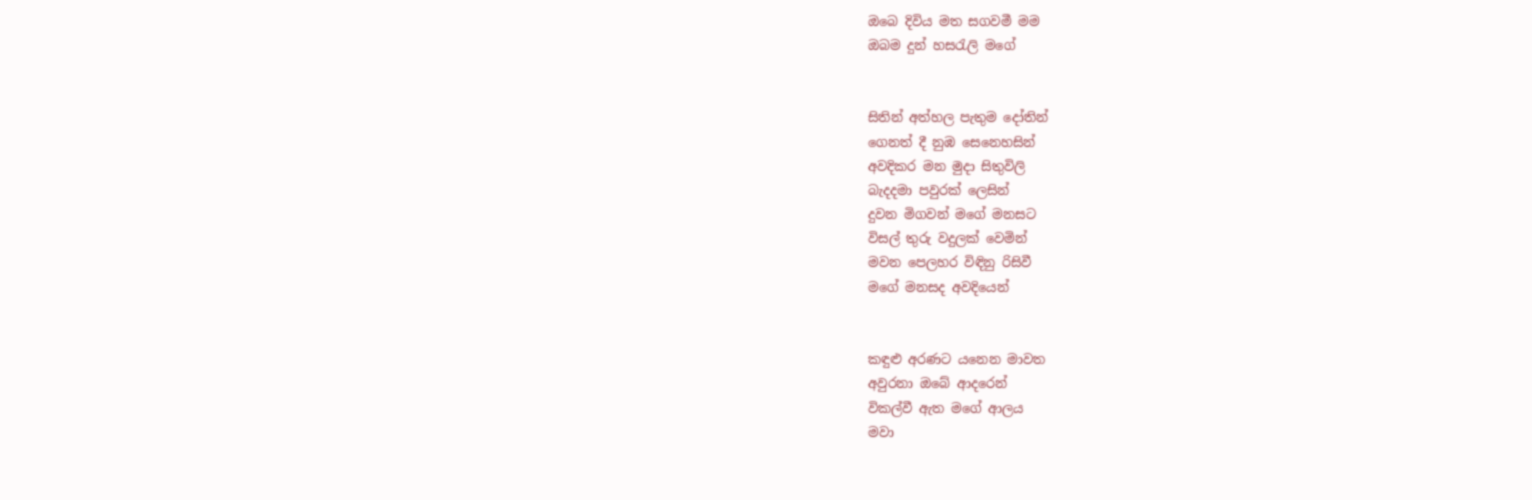ඔබෙ දිවිය මත සගවමී මම
ඔබම දුන් හසරැලි මගේ


සිතින් අත්හල පැතුම දෝතින්
ගෙනත් දී නුඹ සෙනෙහසින්
අවදිකර මන මුදා සිතුවිලි
බැදදමා පවුරක් ලෙසින්
දුවන මිගවන් මගේ මනසට
විසල් තුරු වදුලක් වෙමින්
මවන පෙලහර විඳිනු රිසිවී
මගේ මනසද අවදියෙන්


කඳුළු අරණට යනෙන මාවත
අවුරනා ඔබේ ආදරෙන්
විකල්වී ඇත මගේ ආලය
මවා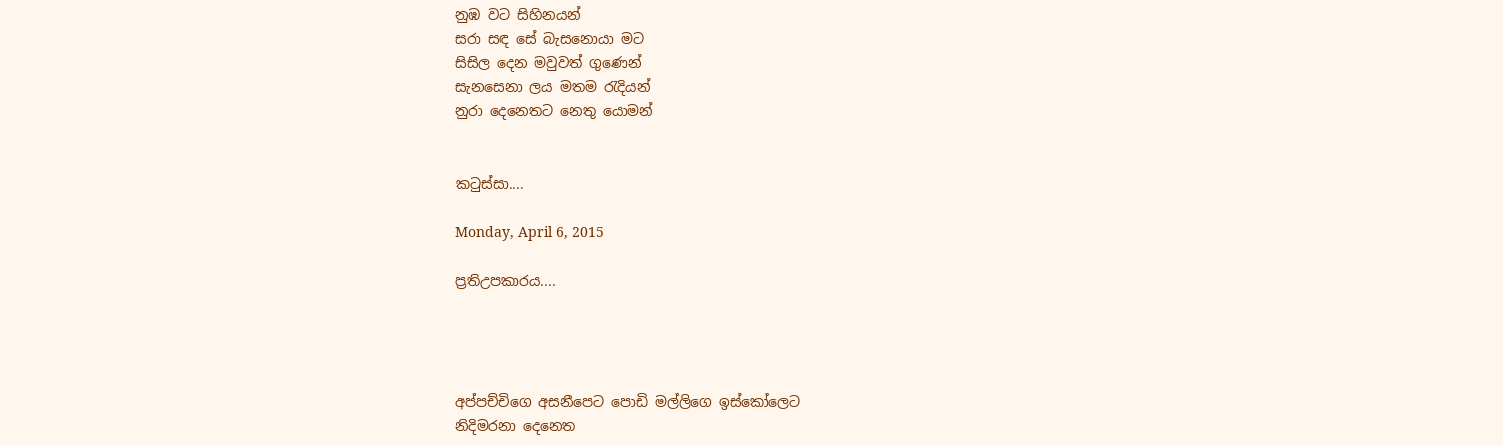නුඹ වට සිහිනයන්
සරා සඳ සේ බැසනොයා මට
සිසිල දෙන මවුවත් ගුණෙන්
සැනසෙනා ලය මතම රැදියන්
නුරා දෙනෙතට නෙතු යොමන්


කටුස්සා....

Monday, April 6, 2015

ප්‍රතිඋපකාරය....




අප්පච්චිගෙ අසනීපෙට පොඩි මල්ලිගෙ ඉස්කෝලෙට
නිදිමරනා දෙනෙත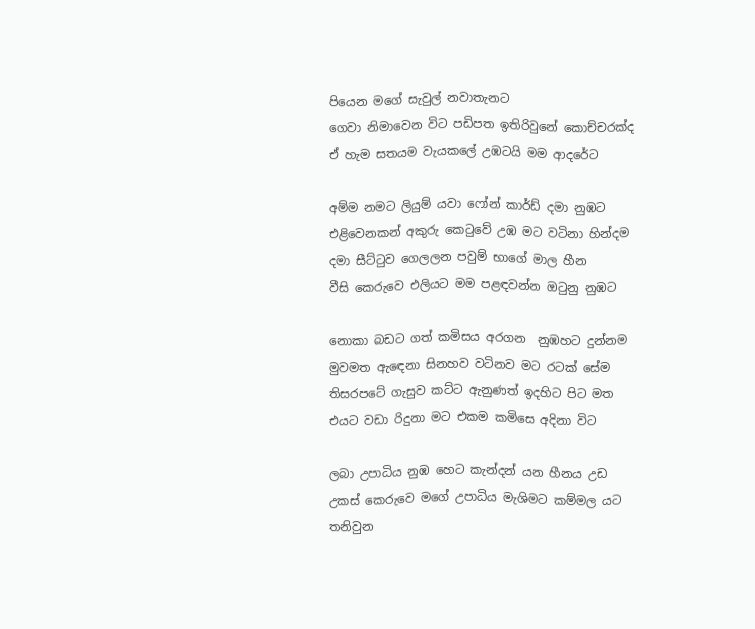පියෙන මගේ සැවුල් නවාතැනට
ගෙවා නිමාවෙන විට පඩිපත ඉතිරිවුනේ කොච්චරක්ද
ඒ හැම සතයම වැයකලේ උඹටයි මම ආදරේට

අම්ම නමට ලියුම් යවා ෆෝන් කාර්ඩ් දමා නුඹට
එළිවෙනකන් අකුරු කෙටුවේ උඹ මට වටිනා හින්දම
දමා සීට්ටුව ගෙලලන පවුම් භාගේ මාල හීන
වීසි කෙරුවෙ එලියට මම පළඳවන්න ඔටුනු නුඹට

නොකා බඩට ගත් කමිසය අරගන  නුඹහට දුන්නම
මුවමත ඇඳෙනා සිනහව වටිනව මට රටක් සේම
තිසරපටේ ගැසුව කට්ට ඇනුණත් ඉදහිට පිට මත
එයට වඩා රිදුනා මට එකම කමිසෙ අදිනා විට

ලබා උපාධිය නුඹ හෙට කැන්දන් යන හීනය උඩ
උකස් කෙරුවෙ මගේ උපාධිය මැශිමට කම්මල යට
තනිවුන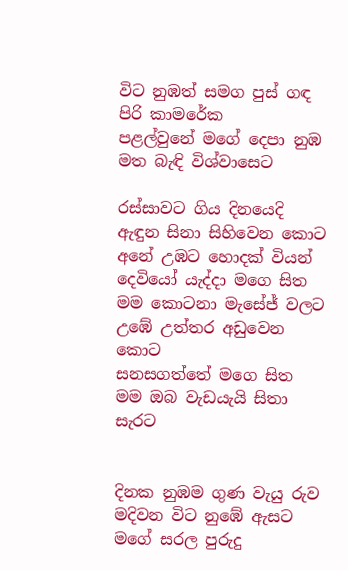විට නුඹත් සමග පුස් ගඳ පිරි කාමරේක
පළල්වුනේ මගේ දෙපා නුඹ මත බැඳි විශ්වාසෙට

රස්සාවට ගිය දිනයෙදි ඇඳුන සිනා සිහිවෙන කොට
අනේ උඹට හොදක් වියන් දෙවියෝ යැද්දා මගෙ සිත
මම කොටනා මැසේජ් වලට උඹේ උත්තර අඩුවෙන කොට
සනසගත්තේ මගෙ සිත මම ඔබ වැඩයැයි සිතා සැරට


දිනක නුඹම ගුණ වැයු රුව මදිවන විට නුඹේ ඇසට
මගේ සරල පුරුදු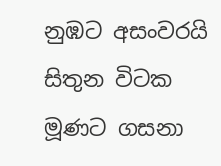නුඹට අසංවරයි සිතුන විටක
මූණට ගසනා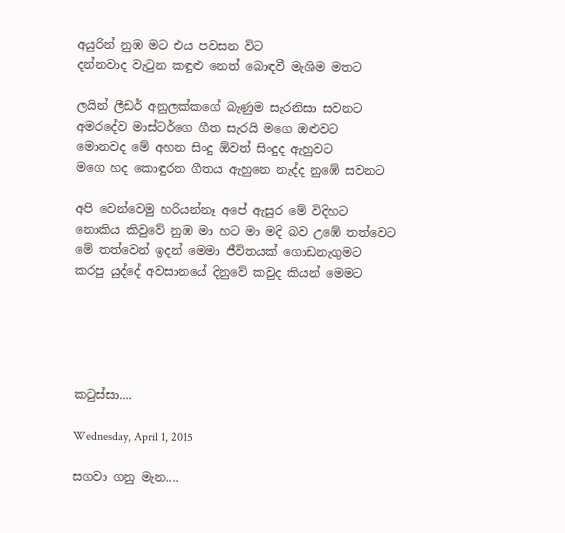අයුරින් නුඹ මට එය පවසන විට
දන්නවාද වැටුන කඳුළු නෙත් බොඳවී මැශිම මතට

ලයින් ලීඩර් අනුලක්කගේ බැණුම සැරනිසා සවනට
අමරදේව මාස්ටර්ගෙ ගීත සැරයි මගෙ ඔළුවට
මොනවද මේ අහන සිංදු ඕවත් සිංදුද ඇහුවට
මගෙ හද කොඳුරන ගීතය ඇහුනෙ නැද්ද නුඹේ සවනට

අපි වෙන්වෙමු හරියන්නෑ අපේ ඇසුර මේ විදිහට
නොකිය කිවුවේ නුඹ මා හට මා මදි බව උඹේ තත්වෙට
මේ තත්වෙන් ඉදන් මෙමා ජීවිතයක් ගොඩනැගුමට
කරපු යුද්දේ අවසානයේ දිනුවේ කවුද කියන් මෙමට





කටුස්සා....

Wednesday, April 1, 2015

සගවා ගනු මැන....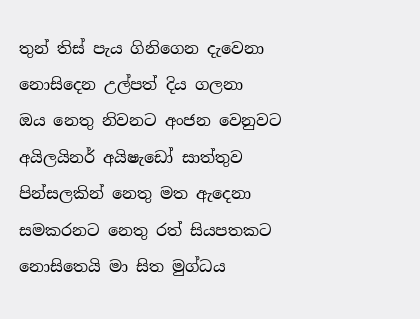තුන් තිස් පැය ගිනිගෙන දැවෙනා
නොසිදෙන උල්පත් දිය ගලනා
ඔය නෙතු නිවනට අංජන වෙනුවට
අයිලයිනර් අයිෂැඩෝ සාත්තුව
පින්සලකින් නෙතු මත ඇදෙනා
සමකරනට නෙතු රත් සියපතකට
නොසිතෙයි මා සිත මුග්ධය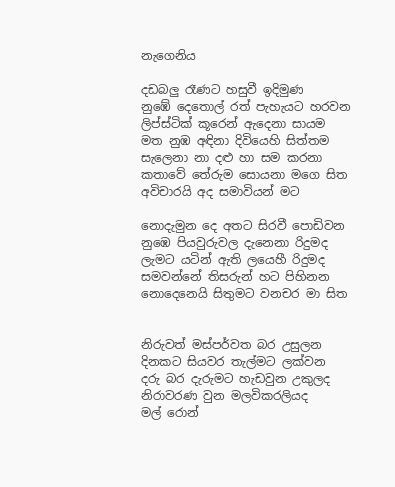නැගෙනිය

දඩබලු රෑණට හසුවී ඉදිමුණ
නුඹේ දෙතොල් රත් පැහැයට හරවන
ලිප්ස්ටික් කූරෙන් ඇදෙනා සායම
මත නුඹ අඳිනා දිවියෙහි සිත්තම
සැලෙනා නා දළු හා සම කරනා
කතාවේ තේරුම සොයනා මගෙ සිත
අවිචාරයි අද සමාවියන් මට

නොදැමුන දෙ අතට සිරවී පොඩිවන
නුඹෙ පියවුරුවල දැනෙනා රිදුමද
ලැමට යටින් ඇති ලයෙහී රිදුමද
සමවන්නේ තිසරුන් හට පිහිනන
නොදෙනෙයි සිතුමට වනචර මා සිත


නිරුවත් මස්පර්වත බර උසුලන
දිනකට සියවර තැල්මට ලක්වන
දරු බර දැරුමට හැඩවුන උකුලද
නිරාවරණ වුන මලවිකරලියද
මල් රොන්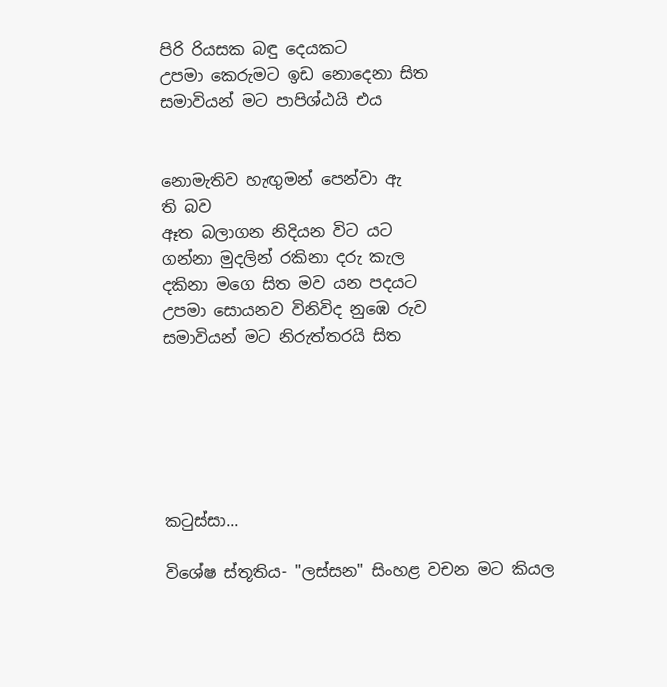පිරි රියසක බඳු දෙයකට
උපමා කෙරුමට ඉඩ නොදෙනා සිත
සමාවියන් මට පාපිශ්ඨයි එය


නොමැතිව හැඟුමන් පෙන්වා ඇ
ති බව
ඈත බලාගන නිදියන විට යට
ගන්නා මුදලින් රකිනා දරු කැල
දකිනා මගෙ සිත මව යන පදයට
උපමා සොයනව විනිවිද නුඹෙ රුව
සමාවියන් මට නිරුත්තරයි සිත






කටුස්සා...

විශේෂ ස්තූතිය- "ලස්සන" සිංහළ වචන මට කියල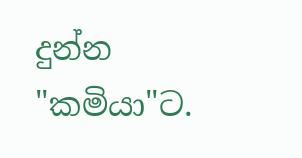දුන්න "කමියා"ට.